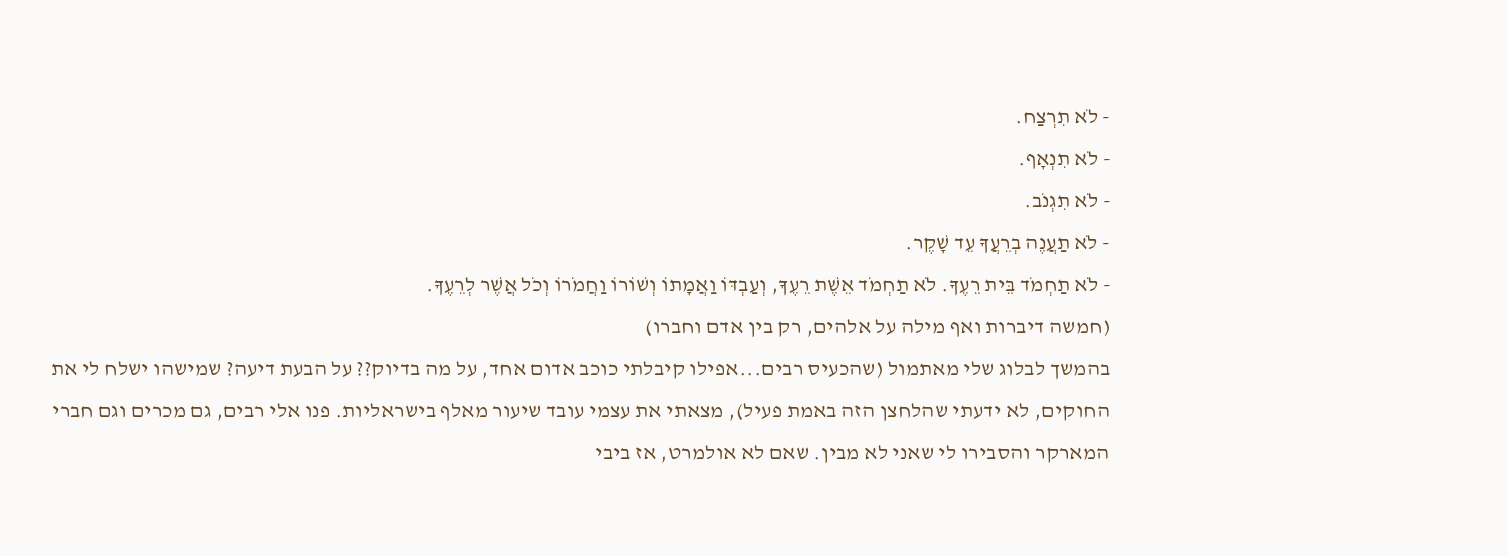- לֹא תִרְצַח.
- לֹא תִנְאָף.
- לֹא תִגְנֹב.
- לֹא תַעֲנֶה בְרֵעֲךָ עֵד שָׁקֶר.
- לֹא תַחְמֹד בֵּית רֵעֶךָ. לֹא תַחְמֹד אֵשֶׁת רֵעֶךָ, וְעַבְדּוֹ וַאֲמָתוֹ וְשׁוֹרוֹ וַחֲמֹרוֹ וְכֹל אֲשֶׁר לְרֵעֶךָ.
(חמשה דיברות ואף מילה על אלהים, רק בין אדם וחברו)
בהמשך לבלוג שלי מאתמול (שהכעיס רבים...אפילו קיבלתי כוכב אדום אחד, על מה בדיוק?? על הבעת דיעה? שמישהו ישלח לי את החוקים, לא ידעתי שהלחצן הזה באמת פעיל), מצאתי את עצמי עובד שיעור מאלף בישראליות. פנו אלי רבים, גם מכרים וגם חברי המארקר והסבירו לי שאני לא מבין. שאם לא אולמרט, אז ביבי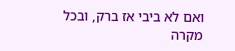ואם לא ביבי אז ברק, ובכל מקרה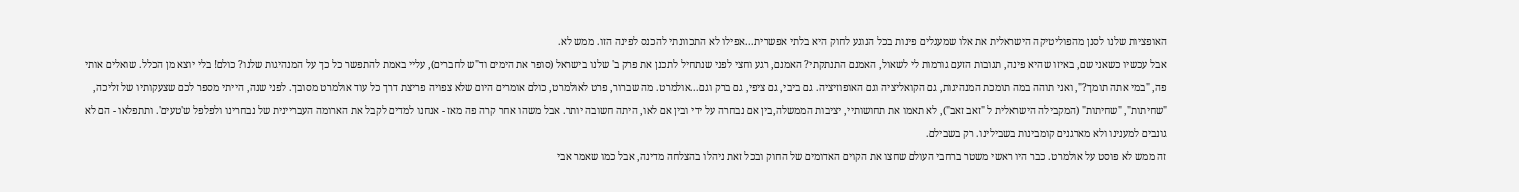האופציות שלנו לסנן מהפוליטיקה הישראלית את אלו שמעגלים פינות בכל הנוגע לחוק היא בלתי אפשרית...אפילו לא התכוונתי להכנס לפינה הזו. ממש לא.
אבל עכשיו כשאני שם, באיזו שהיא פינה, תגובות הזעם גורמות לי לשאול, האמנם התנתקתי? האמנם, רגע וחצי לפני שנתחיל לתכנן את פרק ב' שלנו בישראל (סופר את הימים וד"ש לחברים), עליי באמת להתפשר כל כך על המנהיגות שלנו? כולם! בלי יוצא מן הכלל. שואלים אותי פה, "במי אתה תומך?", ואני תוהה במה תומכת המנהיגות, גם הקואליציה וגם האופוזיציה. גם ביבי, גם ציפי, גם ברק וגם...אולמרט. מה שברור, פרט לאולמרט, כולם אומרים היום שלא צפויה פריצת דרך כל עוד אולמרט מסובך. לפני שנה, הייתי מספר לכם שצעקותיו של זליכה, "שחיתות", "שחיתות" (המקבילה הישראלית ל "זאב זאב"), לא תאמו את תחושותיי, יציבות הממשלה,בין אם נבחרה על ידי ובין אם לאו, היתה חשובה יותר. אבל משהו אחר קרה פה מאז - אנחנו למדים לקבל את הארומה העבריינית של נבחרינו ולפלפל ש'טעים'. ותתפלאו - הם לא גונבים למענינו ולא מארגנים קומבינות בשבילינו. רק בשבילם.
זה ממש לא פוסט על אולמרט. כבר היו ראשי משטר ברחבי העולם שחצו את הקוים האדומים של החוק ובכל זאת ניהלו בהצלחה מדינה, אבל כמו שאמר אבי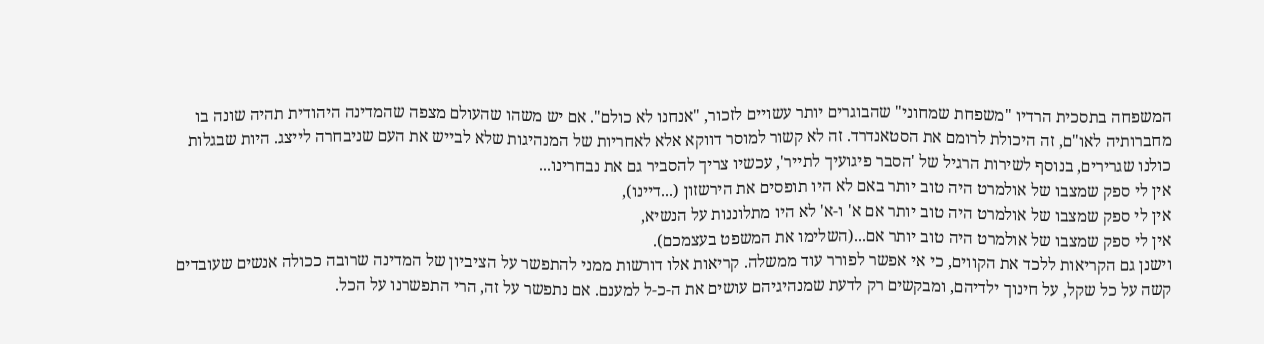המשפחה בתסכית הרדיו "משפחת שמחוני" שהבוגרים יותר עשויים לזכור, "אנחנו לא כולם". אם יש משהו שהעולם מצפה שהמדינה היהודית תהיה שונה בו מחברותיה לאו"ם, זה היכולת לרומם את הסטאנדרד. זה לא קשור למוסר דווקא אלא לאחריות של המנהיגות שלא לבייש את העם שניבחרה לייצג. היות שבגלות כולנו שגרירים, בנוסף לשירות הרגיל של 'הסבר פיגועיך לתייר', עכשיו צריך להסביר גם את נבחרינו...
אין לי ספק שמצבו של אולמרט היה טוב יותר באם לא היו תופסים את הירשזון (...דיינו),
אין לי ספק שמצבו של אולמרט היה טוב יותר אם א' ו-א' לא היו מתלוננות על הנשיא,
אין לי ספק שמצבו של אולמרט היה טוב יותר אם...(השלימו את המשפט בעצמכם).
וישנן גם הקריאות ללכד את הקווים, כי אי אפשר לפורר עוד ממשלה. קריאות אלו דורשות ממני להתפשר על הציביון של המדינה שרובה ככולה אנשים שעובדים קשה על כל שקל, על חינוך ילדיהם, ומבקשים רק לדעת שמנהיגיהם עושים את ה-כ-ל למענם. אם נתפשר על זה, הרי התפשרנו על הכל.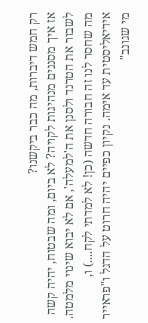רק חמש דיברות, מה כבר ביקשנו?
אז איך מסננים מנהיגות לקויה? לא ביום, ומה שבטוח, יהיה קשה לשבור את הטרנד ולסנן את ה'למעלה', אם לא יבוא שינוי מלמטה. מה שחסר לנו זה חבורה חדשה (כן! לא למדתי לקח....) ו, אידיאליסטית עד אימה. נקיון כפיים יהיה חרוט על הדגל ו"פראייר מי שגונב"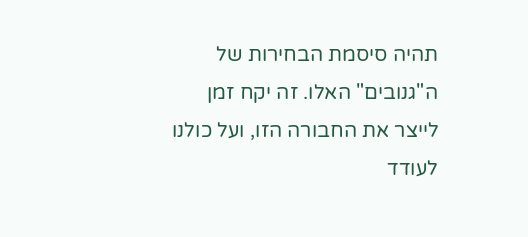תהיה סיסמת הבחירות של ה"גנובים" האלו. זה יקח זמן לייצר את החבורה הזו, ועל כולנו לעודד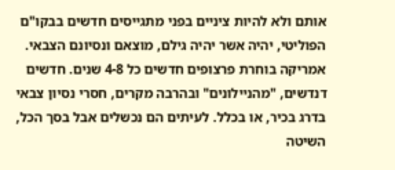אותם ולא להיות ציניים בפני מתגייסים חדשים בבקו"ם הפוליטי, יהיה אשר יהיה גילם, מוצאם ונסיונם הצבאי.
אמריקה בוחרת פרצופים חדשים כל 4-8 שנים. חדשים דנדשים, "מהניילונים" ובהרבה מקרים, חסרי נסיון צבאי בדרג בכיר, או בכלל. לעיתים הם נכשלים אבל בסך הכל, השיטה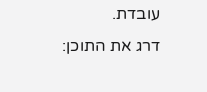עובדת.
דרג את התוכן: